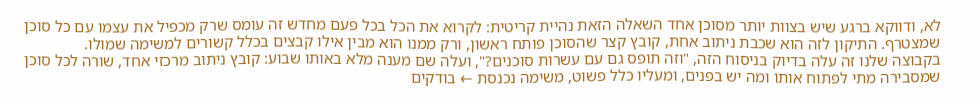לא, ודווקא ברגע שיש בצוות יותר מסוכן אחד השאלה הזאת נהיית קריטית: לקרוא את הכל בכל פעם מחדש זה עומס שרק מכפיל את עצמו עם כל סוכן שמצטרף. התיקון לזה הוא שכבת ניתוב אחת, קובץ קצר שהסוכן פותח ראשון, ורק ממנו הוא מבין אילו קבצים בכלל קשורים למשימה שמולו.
בקבוצה שלנו זה עלה בדיוק בניסוח הזה, "וזה תופס גם עם עשרות סוכנים?", ועלה שם מענה מלא באותו שבוע: קובץ ניתוב מרכזי אחד, שורה לכל סוכן שמסבירה מתי לפתוח אותו ומה יש בפנים, ומעליו כלל פשוט, משימה נכנסת ← בודקים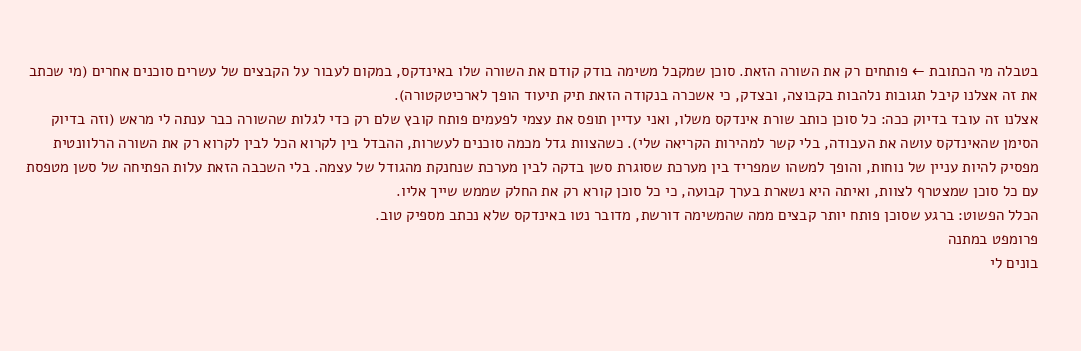בטבלה מי הכתובת ← פותחים רק את השורה הזאת. סוכן שמקבל משימה בודק קודם את השורה שלו באינדקס, במקום לעבור על הקבצים של עשרים סוכנים אחרים (מי שכתב את זה אצלנו קיבל תגובות נלהבות בקבוצה, ובצדק, כי אשכרה בנקודה הזאת תיק תיעוד הופך לארכיטקטורה).
אצלנו זה עובד בדיוק ככה: כל סוכן כותב שורת אינדקס משלו, ואני עדיין תופס את עצמי לפעמים פותח קובץ שלם רק כדי לגלות שהשורה כבר ענתה לי מראש (וזה בדיוק הסימן שהאינדקס עושה את העבודה, בלי קשר למהירות הקריאה שלי). כשהצוות גדל מכמה סוכנים לעשרות, ההבדל בין לקרוא הכל לבין לקרוא רק את השורה הרלוונטית מפסיק להיות עניין של נוחות, והופך למשהו שמפריד בין מערכת שסוגרת סשן בדקה לבין מערכת שנחנקת מהגודל של עצמה. בלי השכבה הזאת עלות הפתיחה של סשן מטפסת עם כל סוכן שמצטרף לצוות, ואיתה היא נשארת בערך קבועה, כי כל סוכן קורא רק את החלק שממש שייך אליו.
הכלל הפשוט: ברגע שסוכן פותח יותר קבצים ממה שהמשימה דורשת, מדובר נטו באינדקס שלא נכתב מספיק טוב.
פרומפט במתנה
בונים לי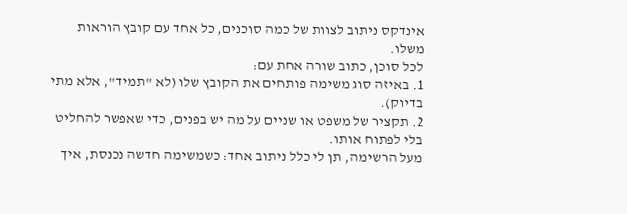אינדקס ניתוב לצוות של כמה סוכנים, כל אחד עם קובץ הוראות משלו.
לכל סוכן, כתוב שורה אחת עם:
1. באיזה סוג משימה פותחים את הקובץ שלו (לא "תמיד", אלא מתי בדיוק).
2. תקציר של משפט או שניים על מה יש בפנים, כדי שאפשר להחליט בלי לפתוח אותו.
מעל הרשימה, תן לי כלל ניתוב אחד: כשמשימה חדשה נכנסת, איך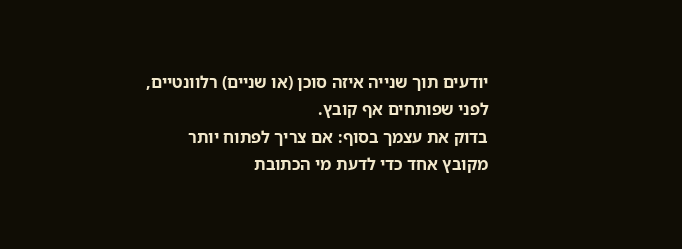יודעים תוך שנייה איזה סוכן (או שניים) רלוונטיים, לפני שפותחים אף קובץ.
בדוק את עצמך בסוף: אם צריך לפתוח יותר מקובץ אחד כדי לדעת מי הכתובת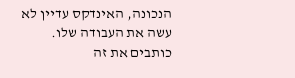הנכונה, האינדקס עדיין לא עשה את העבודה שלו.
כותבים את זה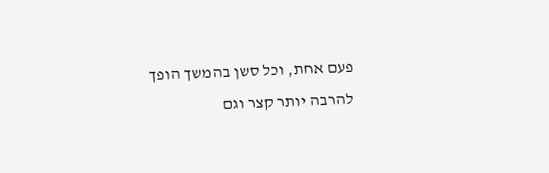פעם אחת, וכל סשן בהמשך הופך להרבה יותר קצר וגם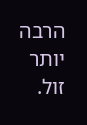הרבה יותר זול.